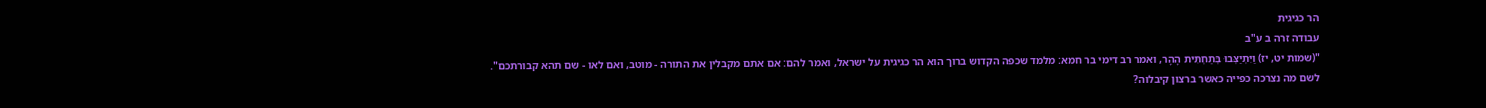הר כגיגית
עבודה זרה ב ע"ב
"(שמות יט, יז) וַיִּתְיַצְּבוּ בְּתַחְתִּית הָהָר, ואמר רב דימי בר חמא: מלמד שכפה הקדוש ברוך הוא הר כגיגית על ישראל, ואמר להם: אם אתם מקבלין את התורה - מוטב, ואם לאו - שם תהא קבורתכם".
לשם מה נצרכה כפייה כאשר ברצון קיבלוה?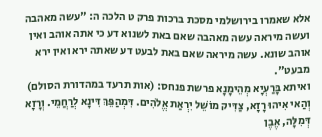אלא שאמרו בירושלמי מסכת ברכות פרק ט הלכה ה: "עשה מאהבה ועשה מיראה עשה מאהבה שאם באת לשנוא דע כי אתה אוהב ואין אוהב שונא. עשה מיראה שאם באת לבעט דע שאתה ירא ואין ירא מבעט".
ואיתא בָּרַעְיָא מְהֵימָנָא פרשת פנחס: (אות תרעד במהדורת הסולם) וְהַאי אִיהוּ רָזָא, צַדִּיק מוֹשֵׁל יִרְאַת אֱלֹהִים. דִּמְהַפֵּךְ דִּינָא לְרַחֲמֵי. וְרָזָא דְּמִלָּה, אֶבֶן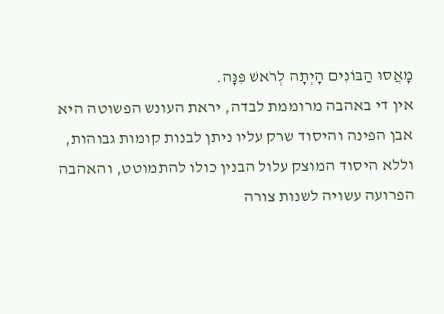מָאֲסוּ הַבּוֹנִים הָיְתָה לְרֹאשׁ פִּנָּה.
אין די באהבה מרוממת לבדה, יראת העונש הפשוטה היא אבן הפינה והיסוד שרק עליו ניתן לבנות קומות גבוהות, וללא היסוד המוצק עלול הבנין כולו להתמוטט, והאהבה הפרועה עשויה לשנות צורה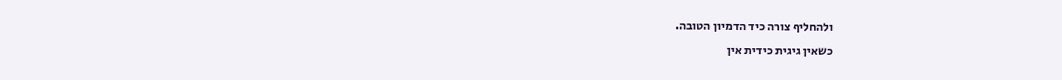ולהחליף צורה כיד הדמיון הטובה.
כשאין גיגית כידית אין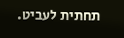תחתית לעביט.